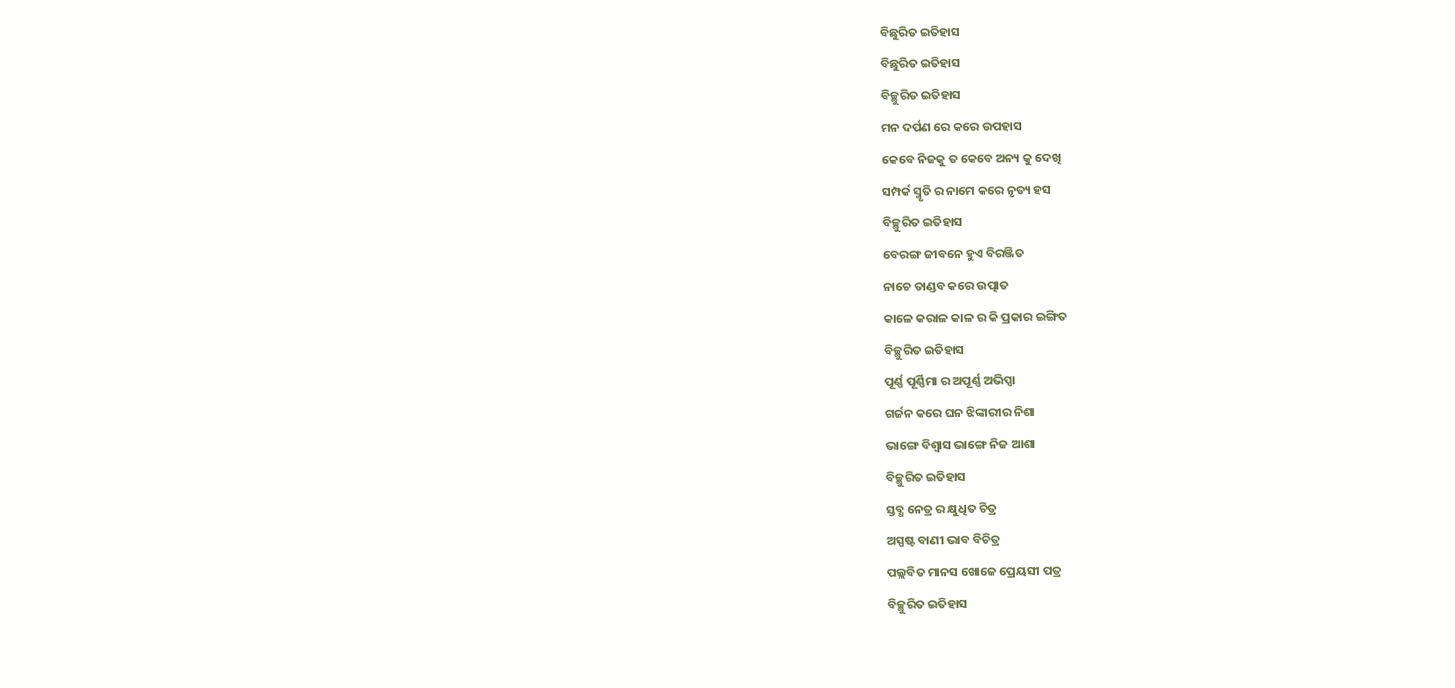ବିଛୁରିତ ଇତିହାସ
ବିଛୁରିତ ଇତିହାସ
ବିଚ୍ଛୁରିତ ଇତିହାସ
ମନ ଦର୍ପଣ ରେ କରେ ଉପହାସ
କେବେ ନିଜକୁ ତ କେବେ ଅନ୍ୟ କୁ ଦେଖି
ସମ୍ପର୍କ ସ୍ମୃତି ର ନାମେ କରେ ନୃତ୍ୟ ହସ
ବିଚ୍ଛୁରିତ ଇତିହାସ
ବେରଙ୍ଗ ଜୀବନେ ହୁଏ ବିରଞ୍ଜିତ
ନାଚେ ତାଣ୍ଡବ କରେ ଉତ୍ପାତ
କାଳେ କରାଳ କାଳ ର କି ପ୍ରକାର ଇଙ୍ଗିତ
ବିଚ୍ଛୁରିତ ଇତିହାସ
ପୂର୍ଣ୍ଣ ପୂର୍ଣ୍ଣିମା ର ଅପୂର୍ଣ୍ଣ ଅଭିପ୍ସା
ଗର୍ଜନ କରେ ଘନ ଝିଙ୍କାରୀର ନିଶା
ଭାଙ୍ଗେ ବିଶ୍ୱାସ ଭାଙ୍ଗେ ନିଜ ଆଶା
ବିଚ୍ଛୁରିତ ଇତିହାସ
ସ୍ତବ୍ଧ ନେତ୍ର ର କ୍ଷୁଧିତ ଚିତ୍ର
ଅସ୍ପଷ୍ଟ ବାଣୀ ଭାବ ବିଚିତ୍ର
ପଲ୍ଲବିତ ମାନସ ଖୋଜେ ପ୍ରେୟସୀ ପତ୍ର
ବିଚ୍ଛୁରିତ ଇତିହାସ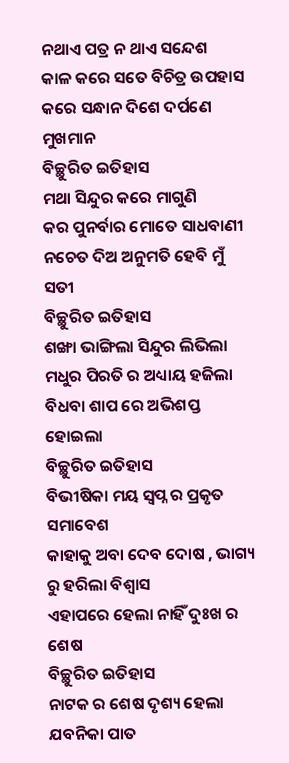ନଥାଏ ପତ୍ର ନ ଥାଏ ସନ୍ଦେଶ
କାଳ କରେ ସତେ ବିଚିତ୍ର ଉପହାସ
କରେ ସନ୍ଧାନ ଦିଶେ ଦର୍ପଣେ ମୁଖମାନ
ବିଚ୍ଛୁରିତ ଇତିହାସ
ମଥା ସିନ୍ଦୁର କରେ ମାଗୁଣି
କର ପୁନର୍ବାର ମୋତେ ସାଧବାଣୀ
ନଚେତ ଦିଅ ଅନୁମତି ହେବି ମୁଁ ସତୀ
ବିଚ୍ଛୁରିତ ଇତିହାସ
ଶଙ୍ଖା ଭାଙ୍ଗିଲା ସିନ୍ଦୁର ଲିଭିଲା
ମଧୁର ପିରତି ର ଅଧ୍ୟାୟ ହଜିଲା
ବିଧବା ଶାପ ରେ ଅଭିଶପ୍ତ ହୋଇଲା
ବିଚ୍ଛୁରିତ ଇତିହାସ
ବିଭୀଷିକା ମୟ ସ୍ୱପ୍ନ ର ପ୍ରକୃତ ସମାବେଶ
କାହାକୁ ଅବା ଦେବ ଦୋଷ , ଭାଗ୍ୟ ରୁ ହରିଲା ବିଶ୍ୱାସ
ଏହାପରେ ହେଲା ନାହିଁ ଦୁଃଖ ର ଶେଷ
ବିଚ୍ଛୁରିତ ଇତିହାସ
ନାଟକ ର ଶେଷ ଦୃଶ୍ୟ ହେଲା ଯବନିକା ପାତ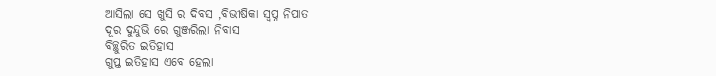ଆସିଲା ସେ ଖୁସି ର ଦିବସ ,ବିଭୀଷିକା ସ୍ୱପ୍ନ ନିପାତ
ଦୂର ଦୁନ୍ଦୁଭି ରେ ଗୁଞ୍ଜରିଲା ନିବାସ
ବିଚ୍ଛୁରିତ ଇତିହାସ
ଗୁପ୍ତ ଇତିହାସ ଏବେ ହେଲା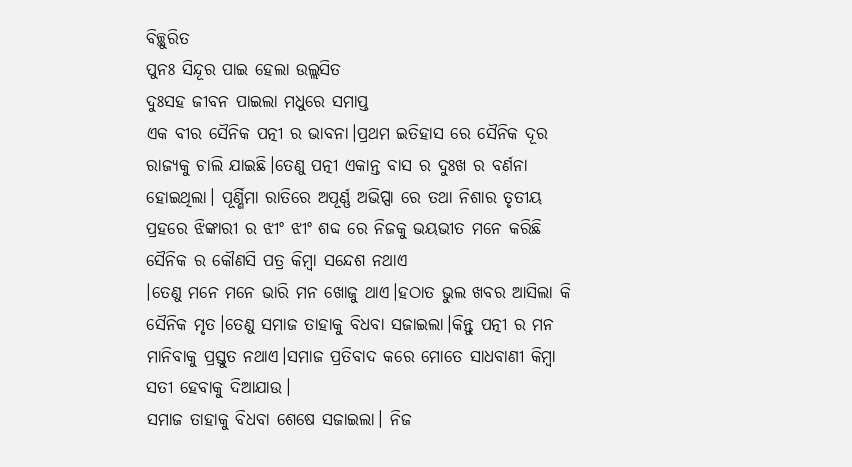ବିଚ୍ଛୁରିତ
ପୁନଃ ସିନ୍ଦୂର ପାଇ ହେଲା ଉଲ୍ଲସିତ
ଦୁଃସହ ଜୀବନ ପାଇଲା ମଧୁରେ ସମାପ୍ତ
ଏକ ବୀର ସୈନିକ ପତ୍ନୀ ର ଭାବନା।ପ୍ରଥମ ଇତିହାସ ରେ ସୈନିକ ଦୂର ରାଜ୍ୟକୁ ଚାଲି ଯାଇଛି।ତେଣୁ ପତ୍ନୀ ଏକାନ୍ତ ବାସ ର ଦୁଃଖ ର ବର୍ଣନା ହୋଇଥିଲା। ପୂର୍ଣ୍ଣିମା ରାତିରେ ଅପୂର୍ଣ୍ଣ ଅଭିପ୍ସା ରେ ତଥା ନିଶାର ତୃତୀୟ ପ୍ରହରେ ଝିଙ୍କାରୀ ର ଝୀଂ ଝୀଂ ଶବ୍ଦ ରେ ନିଜକୁ ଭୟଭୀତ ମନେ କରିଛି
ସୈନିକ ର କୌଣସି ପତ୍ର କିମ୍ବା ସନ୍ଦେଶ ନଥାଏ
।ତେଣୁ ମନେ ମନେ ଭାରି ମନ ଖୋଜୁ ଥାଏ।ହଠାତ ଭୁଲ ଖବର ଆସିଲା କି ସୈନିକ ମୃତ।ତେଣୁ ସମାଜ ତାହାକୁ ବିଧବା ସଜାଇଲା।କିନ୍ତୁ ପତ୍ନୀ ର ମନ ମାନିବାକୁ ପ୍ରସ୍ତୁତ ନଥାଏ।ସମାଜ ପ୍ରତିବାଦ କରେ ମୋତେ ସାଧବାଣୀ କିମ୍ୱା ସତୀ ହେବାକୁ ଦିଆଯାଉ।
ସମାଜ ତାହାକୁ ବିଧବା ଶେଷେ ସଜାଇଲା। ନିଜ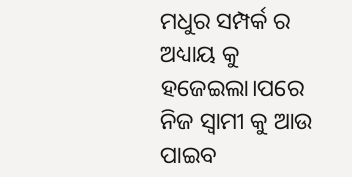ମଧୁର ସମ୍ପର୍କ ର ଅଧ୍ୟାୟ କୁ ହଜେଇଲା।ପରେ ନିଜ ସ୍ୱାମୀ କୁ ଆଉ ପାଇବ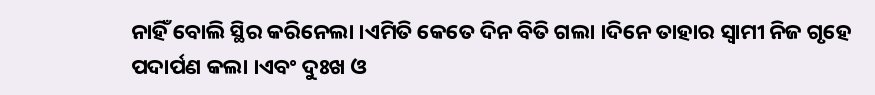ନାହିଁ ବୋଲି ସ୍ଥିର କରିନେଲା ।ଏମିତି କେତେ ଦିନ ବିତି ଗଲା ।ଦିନେ ତାହାର ସ୍ୱାମୀ ନିଜ ଗୃହେ ପଦାର୍ପଣ କଲା ।ଏବଂ ଦୁଃଖ ଓ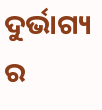ଦୁର୍ଭାଗ୍ୟ ର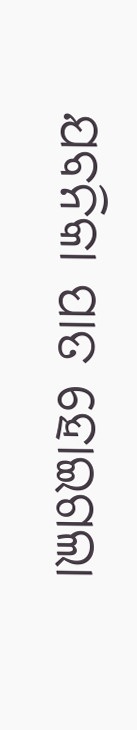ଯବନିକା ପାତ ହୋଇଗଲା